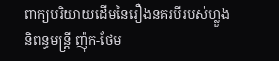ពាក្យបរិយាយដើមនៃរឿងនគរបីរបស់ហ្លួងនិពន្ធមន្ត្រី ញ៉ុក-ថែម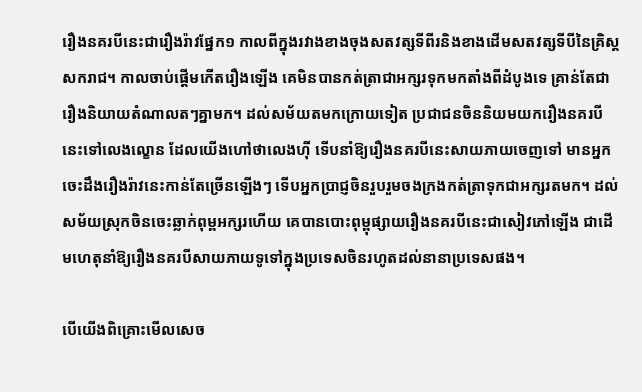រឿងនគរបីនេះជារឿងរ៉ាវផ្នែក១ កាលពីក្នុងរវាងខាងចុងសតវត្សទីពីរនិងខាងដើមសតវត្សទីបីនៃគ្រិស្តសករាជ។ កាលចាប់ផ្ដើមកើតរឿងឡើង គេមិនបានកត់ត្រាជាអក្សរទុកមកតាំងពីដំបូងទេ គ្រាន់តែជារឿងនិយាយតំណាលតៗគ្នាមក។ ដល់សម័យតមកក្រោយទៀត ប្រជាជនចិននិយមយករឿងនគរបីនេះទៅលេងល្ខោន ដែលយើងហៅថាលេងហ៊ី ទើបនាំឱ្យរឿងនគរបីនេះសាយភាយចេញទៅ មានអ្នកចេះដឹងរឿងរ៉ាវនេះកាន់តែច្រើនឡើងៗ ទើបអ្នកប្រាជ្ញចិនរួបរួមចងក្រងកត់ត្រាទុកជាអក្សរតមក។ ដល់សម័យស្រុកចិនចេះឆ្លាក់ពុម្ពអក្សរហើយ គេបានបោះពុម្ពុផ្សាយរឿងនគរបីនេះជាសៀវភៅឡើង ជាដើមហេតុនាំឱ្យរឿងនគរបីសាយភាយទូទៅក្នុងប្រទេសចិនរហូតដល់នានាប្រទេសផង។

បើយើងពិគ្រោះមើលសេច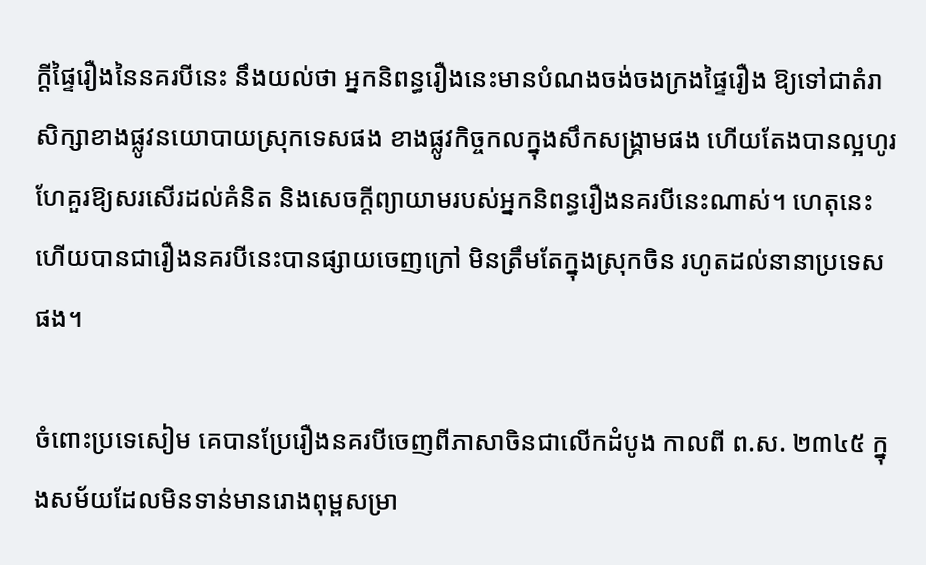ក្ដីផ្ទៃរឿងនៃនគរបីនេះ នឹងយល់ថា អ្នកនិពន្ធរឿងនេះមានបំណងចង់ចងក្រងផ្ទៃរឿង ឱ្យទៅជាតំរាសិក្សាខាងផ្លូវនយោបាយស្រុកទេសផង ខាងផ្លូវកិច្ចកលក្នុងសឹកសង្គ្រាមផង ហើយតែងបានល្អហូរហែគួរឱ្យសរសើរដល់គំនិត និងសេចក្ដីព្យាយាមរបស់អ្នកនិពន្ធរឿងនគរបីនេះណាស់។ ហេតុនេះហើយបានជារឿងនគរបីនេះបានផ្សាយចេញក្រៅ មិនត្រឹមតែក្នុងស្រុកចិន រហូតដល់នានាប្រទេសផង។

ចំពោះប្រទេសៀម គេបានប្រែរឿងនគរបីចេញពីភាសាចិនជាលើកដំបូង កាលពី ព.ស. ២៣៤៥ ក្នុងសម័យដែលមិនទាន់មានរោងពុម្ពសម្រា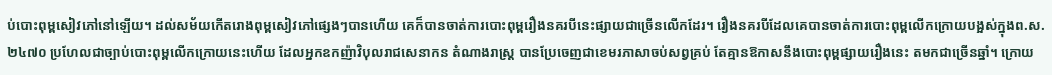ប់បោះពុម្ពសៀវភៅនៅឡើយ។ ដល់សម័យកើតរោងពុម្ពសៀវភៅផ្សេងៗបានហើយ គេក៏បានចាត់ការបោះពុម្ពរឿងនគរបីនេះផ្សាយជាច្រើនលើកដែរ។ រឿងនគរបីដែលគេបានចាត់ការបោះពុម្ពលើកក្រោយបង្អស់ក្នុងព.ស. ២៤៧០ ប្រហែលជាច្បាប់បោះពុម្ពលើកក្រោយនេះហើយ ដែលអ្នកឧកញ៉ាវិបុលរាជសេនាកន តំណាងរាស្ត្រ បានប្រែចេញជាខេមរភាសាចប់សព្វគ្រប់ តែគ្មានឱកាសនឹងបោះពុម្ពផ្សាយរឿងនេះ តមកជាច្រើនឆ្នាំ។ ក្រោយ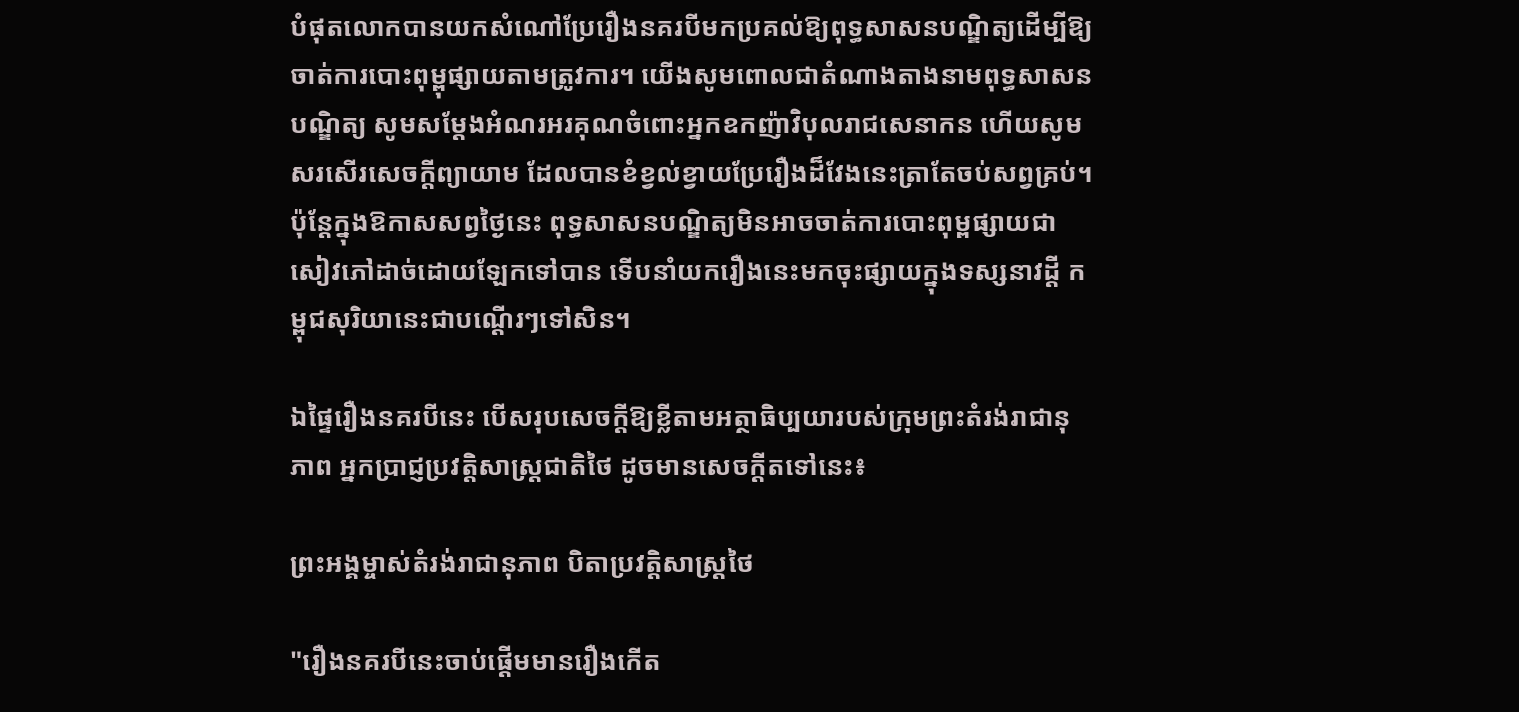បំផុតលោកបានយកសំណៅប្រែរឿងនគរបីមកប្រគល់ឱ្យពុទ្ធសាសនបណ្ឌិត្យដើម្បីឱ្យចាត់ការបោះពុម្ពុផ្សាយតាមត្រូវការ។ យើងសូមពោលជាតំណាងតាងនាមពុទ្ធសាសនបណ្ឌិត្យ សូមសម្ដែងអំណរអរគុណចំពោះអ្នកឧកញ៉ាវិបុលរាជសេនាកន ហើយសូមសរសើរសេចក្ដីព្យាយាម ដែលបានខំខ្វល់ខ្វាយប្រែរឿងដ៏វែងនេះត្រាតែចប់សព្វគ្រប់។ ប៉ុន្តែក្នុងឱកាសសព្វថ្ងៃនេះ ពុទ្ធសាសនបណ្ឌិត្យមិនអាចចាត់ការបោះពុម្ពផ្សាយជាសៀវភៅដាច់ដោយឡែកទៅបាន ទើបនាំយករឿងនេះមកចុះផ្សាយក្នុងទស្សនាវដ្ដី កម្ពុជសុរិយានេះជាបណ្ដើរៗទៅសិន។

ឯផ្ទៃរឿងនគរបីនេះ បើសរុបសេចក្ដីឱ្យខ្លីតាមអត្ថាធិប្បយារបស់ក្រុមព្រះតំរង់រាជានុភាព អ្នកប្រាជ្ញប្រវត្តិសាស្ត្រជាតិថៃ ដូចមានសេចក្ដីតទៅនេះ៖

ព្រះអង្គម្ចាស់តំរង់រាជានុភាព បិតាប្រវត្តិសាស្ត្រថៃ

"រឿងនគរបីនេះចាប់ផ្ដើមមានរឿងកើត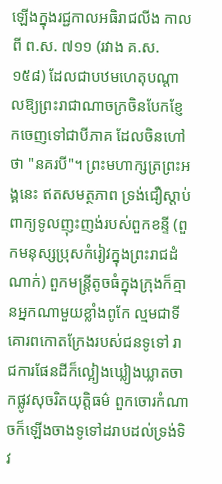ឡើងក្នុងរជ្ជកាលអធិរាជលីង កាលពី ព.ស. ៧១១ (រវាង គ.ស. ១៥៨) ដែលជាបឋមហេតុបណ្ដាលឱ្យព្រះរាជាណាចក្រចិនបែកខ្ញែកចេញទៅជាបីភាគ ដែលចិនហៅថា "នគរបី"។ ព្រះមហាក្សត្រព្រះអង្គនេះ ឥតសមត្ថភាព ទ្រង់ជឿស្ដាប់ពាក្យទូលញុះញង់របស់ពួកខន្ទី (ពួកមនុស្សប្រុសកំរៀវក្នុងព្រះរាជដំណាក់) ពួកមន្ត្រីតូចធំក្នុងក្រុងក៏គ្មានអ្នកណាមួយខ្លាំងពូកែ ល្មមជាទីគោរពកោតក្រែងរបស់ជនទូទៅ រាជការផែនដីក៏ល្អៀងឃ្លៀងឃ្លាតចាកផ្លូវសុចរិតយុត្តិធម៌ ពួកចោរកំណាចក៏ឡើងចាងទូទៅដរាបដល់ទ្រង់ទិវ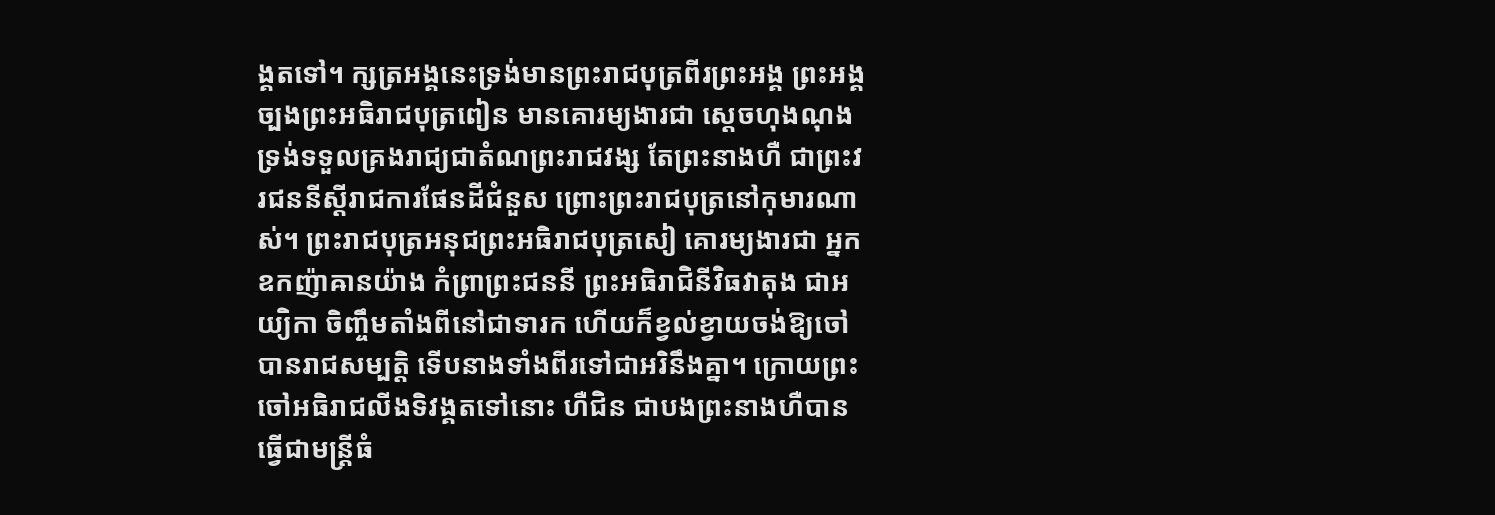ង្គតទៅ។ ក្សត្រអង្គនេះទ្រង់មានព្រះរាជបុត្រពីរព្រះអង្គ ព្រះអង្គច្បងព្រះអធិរាជបុត្រពៀន មានគោរម្យងារជា ស្ដេចហុងណុង ទ្រង់ទទួលគ្រងរាជ្យជាតំណព្រះរាជវង្ស តែព្រះនាងហឺ ជាព្រះវរជននីស្ដីរាជការផែនដីជំនួស ព្រោះព្រះរាជបុត្រនៅកុមារណាស់។ ព្រះរាជបុត្រអនុជព្រះអធិរាជបុត្រសៀ គោរម្យងារជា អ្នកឧកញ៉ាឝានយ៉ាង កំព្រាព្រះជននី ព្រះអធិរាជិនីវិធវាតុង ជាអយ្យិកា ចិញ្ចឹមតាំងពីនៅជាទារក ហើយក៏ខ្វល់ខ្វាយចង់ឱ្យចៅបានរាជសម្បត្តិ ទើបនាងទាំងពីរទៅជាអរិនឹងគ្នា។ ក្រោយព្រះចៅអធិរាជលីងទិវង្គតទៅនោះ ហឺជិន ជាបងព្រះនាងហឺបានធ្វើជាមន្ត្រីធំ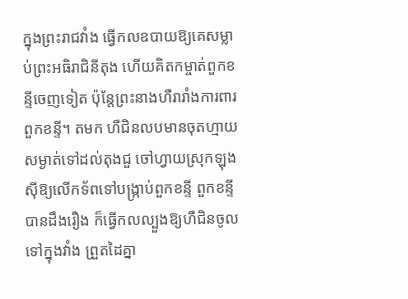ក្នុងព្រះរាជវាំង ធ្វើកលឧបាយឱ្យគេសម្លាប់ព្រះអធិរាជិនីតុង ហើយគិតកម្ចាត់ពួកខន្ទីចេញទៀត ប៉ុន្តែព្រះនាងហឺរារាំងការពារពួកខន្ទី។ តមក ហឺជិនលបមានចុតហ្មាយសម្ងាត់ទៅដល់តុងជួ ចៅហ្វាយស្រុកឡុងស៊ីឱ្យលើកទ័ពទៅបង្ក្រាប់ពួកខន្ទី ពួកខន្ទីបានដឹងរឿង ក៏ធ្វើកលល្បួងឱ្យហឺជិនចូលទៅក្នុងវាំង ព្រួតដៃគ្នា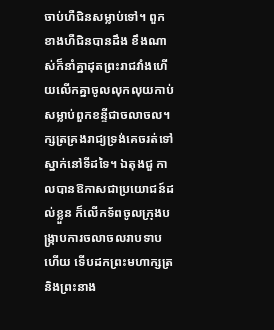ចាប់ហឺជិនសម្លាប់ទៅ។ ពួកខាងហឺជិនបានដឹង ខឹងណាស់ក៏នាំគ្នាដុតព្រះរាជវាំងហើយលើកគ្នាចូលលុកលុយកាប់សម្លាប់ពួកខន្ទីជាចលាចល។ ក្សត្រគ្រងរាជ្យទ្រង់គេចរត់ទៅស្នាក់នៅទីដទៃ។ ឯតុងជួ កាលបានឱកាសជាប្រយោជន៍ដល់ខ្លួន ក៏លើកទ័ពចូលក្រុងបង្ក្រាបការចលាចលរាបទាបហើយ ទើបដកព្រះមហាក្សត្រ និងព្រះនាង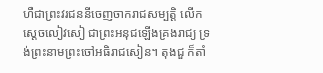ហឺជាព្រះវរជននីចេញចាករាជសម្បត្តិ លើកស្ដេចលៀវសៀ ជាព្រះអនុជឡើងគ្រងរាជ្យ ទ្រង់ព្រះនាមព្រះចៅអធិរាជសៀន។ តុងជួ ក៏តាំ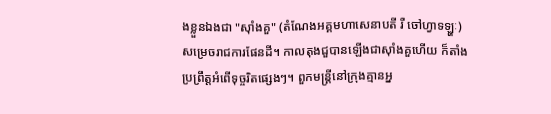ងខ្លួនឯងជា "ស៊ាំងគួ" (តំណែងអគ្គមហាសេនាបតី រឺ ចៅហ្វាទឡ្ហៈ) សម្រេចរាជការផែនដី។ កាលតុងជួបានឡើងជាស៊ាំងគួហើយ ក៏តាំងប្រព្រឹត្តអំពើទុច្ចរិតផ្សេងៗ។ ពួកមន្ត្រីនៅក្រុងគ្មានអ្ន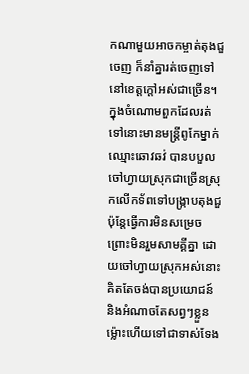កណាមួយអាចកម្ចាត់តុងជួចេញ ក៏នាំគ្នារត់ចេញទៅនៅខេត្តក្ដៅអស់ជាច្រើន។ ក្នុងចំណោមពួកដែលរត់ទៅនោះមានមន្ត្រីពូកែម្នាក់ឈ្មោះឆោវឆវ់ បានបបួលចៅហ្វាយស្រុកជាច្រើនស្រុកលើកទ័ពទៅបង្ក្រាបតុងជួ ប៉ុន្តែធ្វើការមិនសម្រេច ព្រោះមិនរួមសាមគ្គីគ្នា ដោយចៅហ្វាយស្រុកអស់នោះគិតតែចង់បានប្រយោជន៍ និងអំណាចតែសព្វៗខ្លួន ម៉្លោះហើយទៅជាទាស់ទែង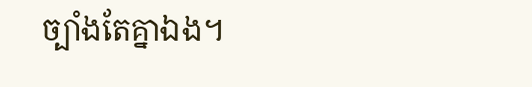ច្បាំងតែគ្នាឯង។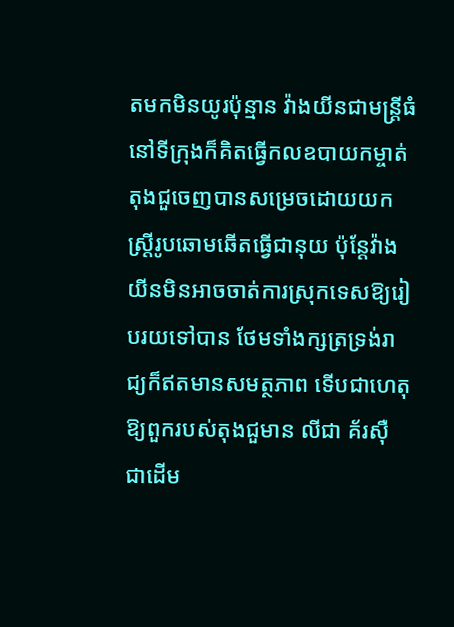តមកមិនយូរប៉ុន្មាន វ៉ាងយីនជាមន្ត្រីធំនៅទីក្រុងក៏គិតធ្វើកលឧបាយកម្ចាត់តុងជួចេញបានសម្រេចដោយយកស្ត្រីរូបឆោមឆើតធ្វើជានុយ ប៉ុន្តែវ៉ាងយីនមិនអាចចាត់ការស្រុកទេសឱ្យរៀបរយទៅបាន ថែមទាំងក្សត្រទ្រង់រាជ្យក៏ឥតមានសមត្ថភាព ទើបជាហេតុឱ្យពួករបស់តុងជួមាន លីជា គ័រស៊ឺ ជាដើម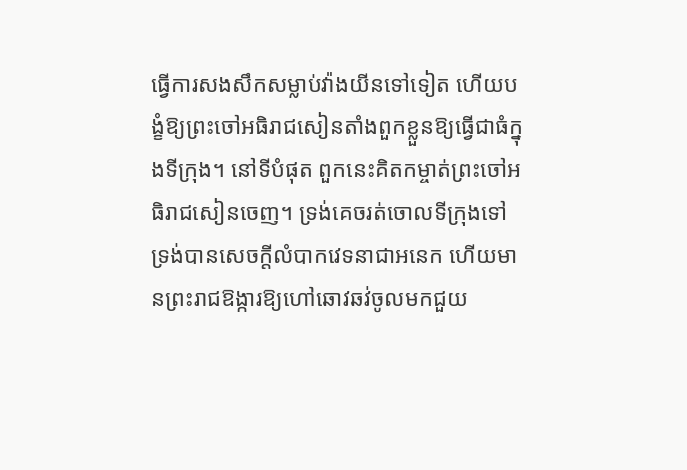ធ្វើការសងសឹកសម្លាប់វ៉ាងយីនទៅទៀត ហើយបង្ខំឱ្យព្រះចៅអធិរាជសៀនតាំងពួកខ្លួនឱ្យធ្វើជាធំក្នុងទីក្រុង។ នៅទីបំផុត ពួកនេះគិតកម្ចាត់ព្រះចៅអធិរាជសៀនចេញ។ ទ្រង់គេចរត់ចោលទីក្រុងទៅ ទ្រង់បានសេចក្ដីលំបាកវេទនាជាអនេក ហើយមានព្រះរាជឱង្ការឱ្យហៅឆោវឆវ់ចូលមកជួយ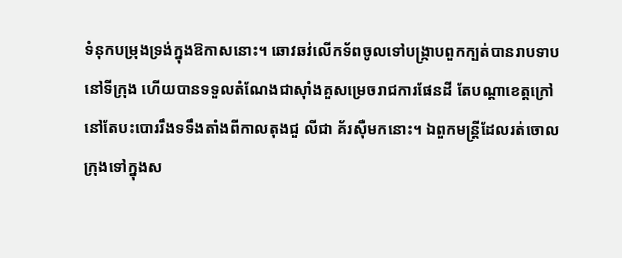ទំនុកបម្រុងទ្រង់ក្នុងឱកាសនោះ។ ឆោវឆវ់លើកទ័ពចូលទៅបង្ក្រាបពួកក្បត់បានរាបទាបនៅទីក្រុង ហើយបានទទួលតំណែងជាស៊ាំងគួសម្រេចរាជការផែនដី តែបណ្ដាខេត្តក្រៅនៅតែបះបោររឹងទទឹងតាំងពីកាលតុងជួ លីជា គ័រស៊ឺមកនោះ។ ឯពួកមន្ត្រីដែលរត់ចោលក្រុងទៅក្នុងស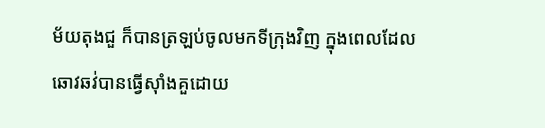ម័យតុងជួ ក៏បានត្រឡប់ចូលមកទីក្រុងវិញ ក្នុងពេលដែលឆោវឆវ់បានធ្វើស៊ាំងគួដោយ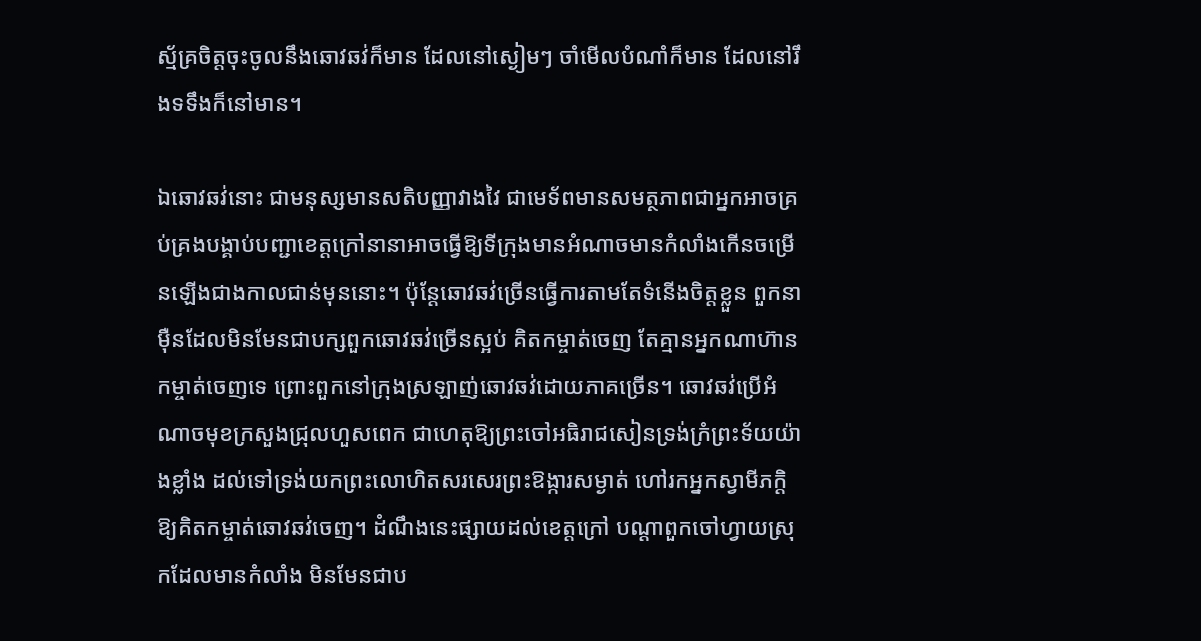ស្ម័គ្រចិត្តចុះចូលនឹងឆោវឆវ់ក៏មាន ដែលនៅស្ងៀមៗ ចាំមើលបំណាំក៏មាន ដែលនៅរឹងទទឹងក៏នៅមាន។

ឯឆោវឆវ់នោះ ជាមនុស្សមានសតិបញ្ញាវាងវៃ ជាមេទ័ពមានសមត្ថភាពជាអ្នកអាចគ្រប់គ្រងបង្គាប់បញ្ជាខេត្តក្រៅនានាអាចធ្វើឱ្យទីក្រុងមានអំណាចមានកំលាំងកើនចម្រើនឡើងជាងកាលជាន់មុននោះ។ ប៉ុន្តែឆោវឆវ់ច្រើនធ្វើការតាមតែទំនើងចិត្តខ្លួន ពួកនាម៉ឺនដែលមិនមែនជាបក្សពួកឆោវឆវ់ច្រើនស្អប់ គិតកម្ចាត់ចេញ តែគ្មានអ្នកណាហ៊ានកម្ចាត់ចេញទេ ព្រោះពួកនៅក្រុងស្រឡាញ់ឆោវឆវ់ដោយភាគច្រើន។ ឆោវឆវ់ប្រើអំណាចមុខក្រសួងជ្រុលហួសពេក ជាហេតុឱ្យព្រះចៅអធិរាជសៀនទ្រង់ក្រំព្រះទ័យយ៉ាងខ្លាំង ដល់ទៅទ្រង់យកព្រះលោហិតសរសេរព្រះឱង្ការសម្ងាត់ ហៅរកអ្នកស្វាមីភក្ដិឱ្យគិតកម្ចាត់ឆោវឆវ់ចេញ។ ដំណឹងនេះផ្សាយដល់ខេត្តក្រៅ បណ្ដាពួកចៅហ្វាយស្រុកដែលមានកំលាំង មិនមែនជាប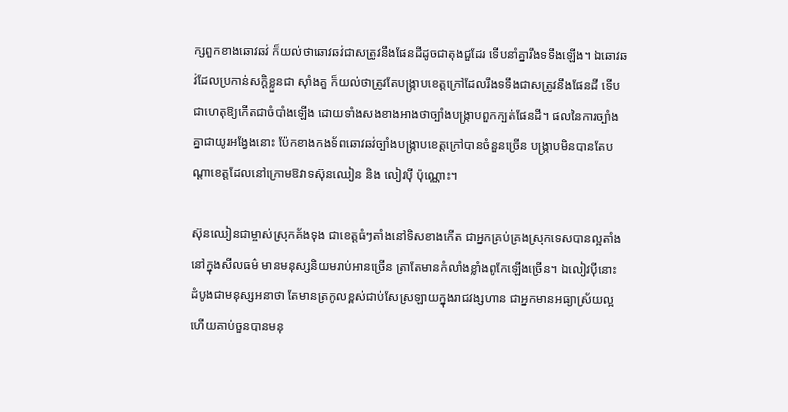ក្សពួកខាងឆោវឆវ់ ក៏យល់ថាឆោវឆវ់ជាសត្រូវនឹងផែនដីដូចជាតុងជួដែរ ទើបនាំគ្នារឹងទទឹងឡើង។ ឯឆោវឆវ់ដែលប្រកាន់សក្ដិខ្លួនជា ស៊ាំងគួ ក៏យល់ថាត្រូវតែបង្ក្រាបខេត្តក្រៅដែលរឹងទទឹងជាសត្រូវនឹងផែនដី ទើបជាហេតុឱ្យកើតជាចំបាំងឡើង ដោយទាំងសងខាងអាងថាច្បាំងបង្ក្រាបពួកក្បត់ផែនដី។ ផលនៃការច្បាំងគ្នាជាយូរអង្វែងនោះ ប៉ែកខាងកងទ័ពឆោវឆវ់ច្បាំងបង្ក្រាបខេត្តក្រៅបានចំនួនច្រើន បង្ក្រាបមិនបានតែបណ្ដាខេត្តដែលនៅក្រោមឱវាទស៊ុនឈៀន និង លៀវប៉ី ប៉ុណ្ណោះ។

ស៊ុនឈៀនជាម្ចាស់ស្រុកគ័ងទុង ជាខេត្តធំៗតាំងនៅទិសខាងកើត ជាអ្នកគ្រប់គ្រងស្រុកទេសបានល្អតាំងនៅក្នុងសីលធម៌ មានមនុស្សនិយមរាប់អានច្រើន ត្រាតែមានកំលាំងខ្លាំងពូកែឡើងច្រើន។ ឯលៀវប៉ីនោះ ដំបូងជាមនុស្សអនាថា តែមានត្រកូលខ្ពស់ជាប់សែស្រឡាយក្នុងរាជវង្សហាន ជាអ្នកមានអធ្យាស្រ័យល្អ ហើយគាប់ចួនបានមនុ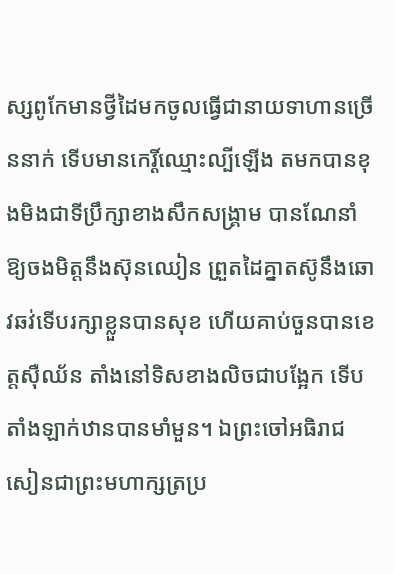ស្សពូកែមានថ្វីដៃមកចូលធ្វើជានាយទាហានច្រើននាក់ ទើបមានកេរ្តិ៍ឈ្មោះល្បីឡើង តមកបានខុងមិងជាទីប្រឹក្សាខាងសឹកសង្គ្រាម បានណែនាំឱ្យចងមិត្តនឹងស៊ុនឈៀន ព្រួតដៃគ្នាតស៊ូនឹងឆោវឆវ់ទើបរក្សាខ្លួនបានសុខ ហើយគាប់ចួនបានខេត្តស៊ឺឈ័ន តាំងនៅទិសខាងលិចជាបង្អែក ទើបតាំងឡាក់ឋានបានមាំមួន។ ឯព្រះចៅអធិរាជសៀនជាព្រះមហាក្សត្រប្រ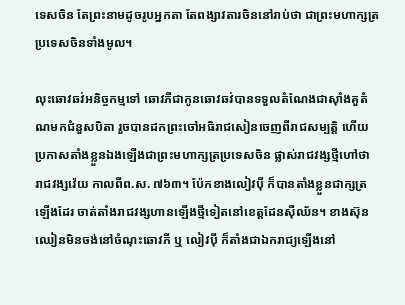ទេសចិន តែព្រះនាមដូចរូបអ្នកតា តែពង្សាវតារចិននៅរាប់ថា ជាព្រះមហាក្សត្រប្រទេសចិនទាំងមូល។

លុះឆោវឆវ់អនិច្ចកម្មទៅ ឆោវភីជាកូនឆោវឆវ់បានទទួលតំណែងជាស៊ាំងគួតំណមកជំនួសបិតា រួចបានដកព្រះចៅអធិរាជសៀនចេញពីរាជសម្បត្តិ ហើយប្រកាសតាំងខ្លួនឯងឡើងជាព្រះមហាក្សត្រប្រទេសចិន ផ្លាស់រាជវង្សថ្មីហៅថា រាជវង្សវ៉េយ កាលពីព.ស. ៧៦៣។ ប៉ែកខាងលៀវប៉ី ក៏បានតាំងខ្លួនជាក្សត្រឡើងដែរ ចាត់តាំងរាជវង្សហានឡើងថ្មីទៀតនៅខេត្តដែនស៊ឺឈ័ន។ ខាងស៊ុនឈៀនមិនចង់នៅចំណុះឆោវភី ឬ លៀវប៉ី ក៏តាំងជាឯករាជ្យឡើងនៅ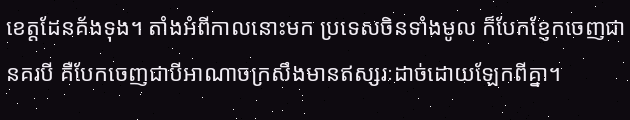ខេត្តដែនគ័ងទុង។ តាំងអំពីកាលនោះមក ប្រទេសចិនទាំងមូល ក៏បែកខ្ញែកចេញជានគរបី គឺបែកចេញជាបីអាណាចក្រសឹងមានឥស្សរៈដាច់ដោយឡែកពីគ្នា។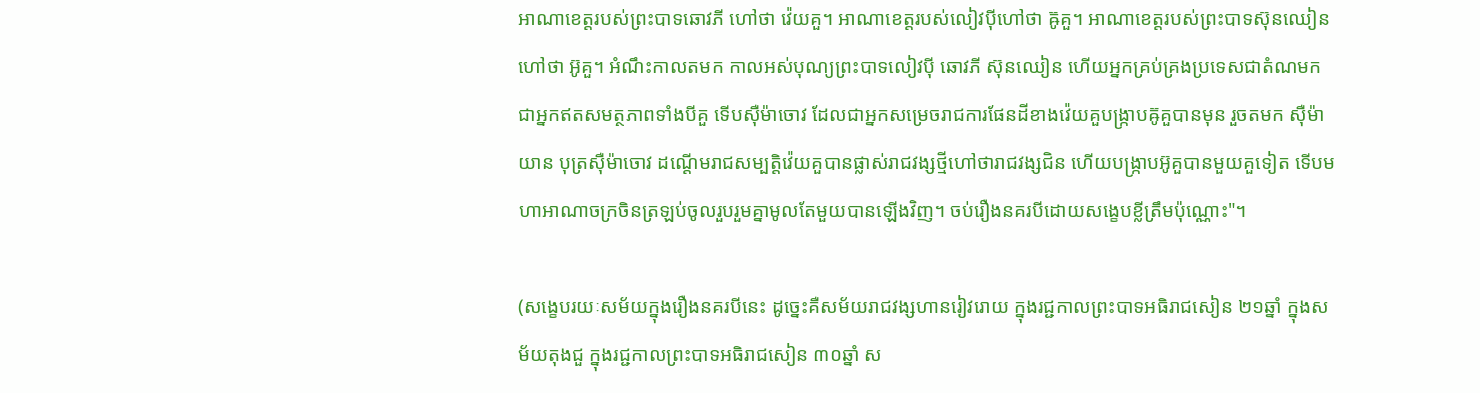អាណាខេត្តរបស់ព្រះបាទឆោវភី ហៅថា វ៉េយគួ។ អាណាខេត្តរបស់លៀវប៉ីហៅថា ឝ៊ូគួ។ អាណាខេត្តរបស់ព្រះបាទស៊ុនឈៀនហៅថា អ៊ូគួ។ អំណឹះកាលតមក កាលអស់បុណ្យព្រះបាទលៀវប៉ី ឆោវភី ស៊ុនឈៀន ហើយអ្នកគ្រប់គ្រងប្រទេសជាតំណមក ជាអ្នកឥតសមត្ថភាពទាំងបីគួ ទើបស៊ឺម៉ាចោវ ដែលជាអ្នកសម្រេចរាជការផែនដីខាងវ៉េយគួបង្ក្រាបឝ៊ូគួបានមុន រួចតមក ស៊ឺម៉ាយាន បុត្រស៊ឺម៉ាចោវ ដណ្ដើមរាជសម្បត្តិវ៉េយគួបានផ្លាស់រាជវង្សថ្មីហៅថារាជវង្សជិន ហើយបង្ក្រាបអ៊ូគួបានមួយគួទៀត ទើបមហាអាណាចក្រចិនត្រឡប់ចូលរួបរួមគ្នាមូលតែមួយបានឡើងវិញ។ ចប់រឿងនគរបីដោយសង្ខេបខ្លីត្រឹមប៉ុណ្ណោះ"។

(សង្ខេបរយៈសម័យក្នុងរឿងនគរបីនេះ ដូច្នេះគឺសម័យរាជវង្សហានរៀវរោយ ក្នុងរជ្ជកាលព្រះបាទអធិរាជសៀន ២១ឆ្នាំ ក្នុងសម័យតុងជួ ក្នុងរជ្ជកាលព្រះបាទអធិរាជសៀន ៣០ឆ្នាំ ស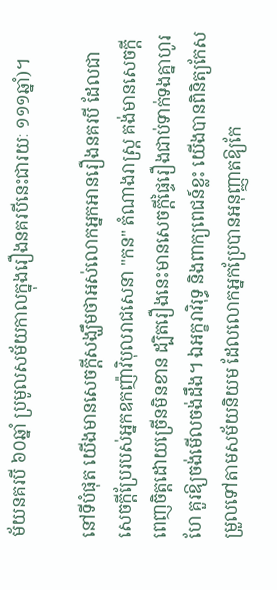ម័យនគរបី ៦០ឆ្នាំ ប្រមូលសម័យកាលក្នុងរឿងនគរបីនេះជារយៈ ១១១ឆ្នាំ)។

នៅទីបំផុត យើងមានសេចក្ដីសង្ឃឹមថាអស់លោកអ្នកអានរឿងនគរបី ដែលជាសេចក្ដីប្រែរបស់អ្នកឧកញ៉ាវិបុលរាជសេនា "កន" តំណាងរាស្ត្រ គង់មានសេចក្ដីពេញចិត្តដោយច្រើនមិនខាន ដ្បិតរឿងនេះមានសេចក្ដីផ្ទៃរឿងជាប់ទាក់ទងគ្នាហូរហែ គួរឱ្យចង់មើលចង់ដឹង។ ឯអក្ខរាវិរុទ្ធ និងពាក្យពេជន៍ខ្លះ យើងបានពិនិត្យកែសម្រួលទៅតាមសម័យនិយម ដែលលោកអ្នកប្រែបានអនុញ្ញាតឱ្យកែ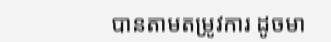បានតាមតម្រូវការ ដូចមា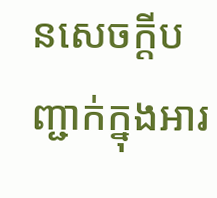នសេចក្ដីបញ្ជាក់ក្នុងអារ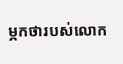ម្ភកថារបស់លោក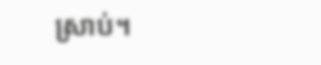ស្រាប់។